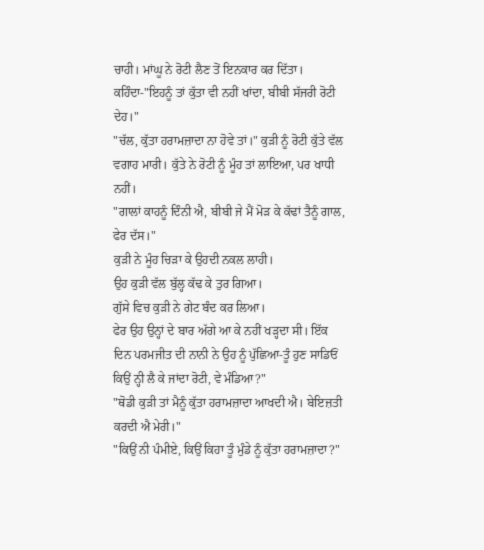ਚਾਹੀ। ਮਾਂਘੂ ਨੇ ਰੋਟੀ ਲੈਣ ਤੋਂ ਇਨਕਾਰ ਕਰ ਦਿੱਤਾ। ਕਹਿੰਦਾ-"ਇਹਨੂੰ ਤਾਂ ਕੁੱਤਾ ਵੀ ਨਹੀਂ ਖਾਂਦਾ, ਬੀਬੀ ਸੱਜਰੀ ਰੋਟੀ ਦੇਹ।"
"ਚੱਲ, ਕੁੱਤਾ ਹਰਾਮਜ਼ਾਦਾ ਨਾ ਹੋਵੇ ਤਾਂ।" ਕੁੜੀ ਨੂੰ ਰੋਟੀ ਕੁੱਤੇ ਵੱਲ ਵਗਾਹ ਮਾਰੀ। ਕੁੱਤੇ ਨੇ ਰੋਟੀ ਨੂੰ ਮੂੰਹ ਤਾਂ ਲਾਇਆ, ਪਰ ਖਾਧੀ ਨਹੀਂ।
"ਗਾਲਾਂ ਕਾਹਨੂੰ ਦਿੰਨੀ ਐ, ਬੀਬੀ ਜੇ ਮੈਂ ਮੋੜ ਕੇ ਕੱਢਾਂ ਤੈਨੂੰ ਗਾਲ, ਫੇਰ ਦੱਸ।"
ਕੁੜੀ ਨੇ ਮੂੰਹ ਚਿੜਾ ਕੇ ਉਹਦੀ ਨਕਲ ਲਾਹੀ।
ਉਹ ਕੁੜੀ ਵੱਲ ਬੁੱਲ੍ਹ ਕੱਢ ਕੇ ਤੁਰ ਗਿਆ।
ਗੁੱਸੇ ਵਿਚ ਕੁੜੀ ਨੇ ਗੇਟ ਬੰਦ ਕਰ ਲਿਆ।
ਫੇਰ ਉਹ ਉਨ੍ਹਾਂ ਦੇ ਬਾਰ ਅੱਗੇ ਆ ਕੇ ਨਹੀਂ ਖੜ੍ਹਦਾ ਸੀ। ਇੱਕ ਦਿਨ ਪਰਮਜੀਤ ਦੀ ਨਾਨੀ ਨੇ ਉਹ ਨੂੰ ਪੁੱਛਿਆ-ਤੂੰ ਹੁਣ ਸਾਡਿਓਂ ਕਿਉਂ ਨ੍ਹੀ ਲੈ ਕੇ ਜਾਂਦਾ ਰੋਟੀ, ਵੇ ਮੰਡਿਆ?"
"ਥੋਡੀ ਕੁੜੀ ਤਾਂ ਮੈਨੂੰ ਕੁੱਤਾ ਹਰਾਮਜ਼ਾਦਾ ਆਖਦੀ ਐ। ਬੇਇਜ਼ਤੀ ਕਰਦੀ ਐ ਮੇਰੀ।"
"ਕਿਉਂ ਨੀ ਪੰਮੀਏ, ਕਿਉਂ ਕਿਹਾ ਤੂੰ ਮੁੰਡੇ ਨੂੰ ਕੁੱਤਾ ਹਰਾਮਜ਼ਾਦਾ?"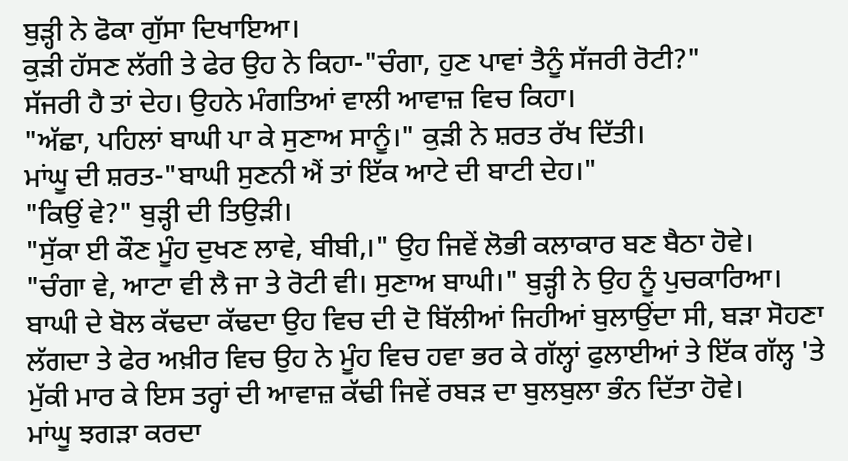ਬੁੜ੍ਹੀ ਨੇ ਫੋਕਾ ਗੁੱਸਾ ਦਿਖਾਇਆ।
ਕੁੜੀ ਹੱਸਣ ਲੱਗੀ ਤੇ ਫੇਰ ਉਹ ਨੇ ਕਿਹਾ-"ਚੰਗਾ, ਹੁਣ ਪਾਵਾਂ ਤੈਨੂੰ ਸੱਜਰੀ ਰੋਟੀ?"
ਸੱਜਰੀ ਹੈ ਤਾਂ ਦੇਹ। ਉਹਨੇ ਮੰਗਤਿਆਂ ਵਾਲੀ ਆਵਾਜ਼ ਵਿਚ ਕਿਹਾ।
"ਅੱਛਾ, ਪਹਿਲਾਂ ਬਾਘੀ ਪਾ ਕੇ ਸੁਣਾਅ ਸਾਨੂੰ।" ਕੁੜੀ ਨੇ ਸ਼ਰਤ ਰੱਖ ਦਿੱਤੀ।
ਮਾਂਘੂ ਦੀ ਸ਼ਰਤ-"ਬਾਘੀ ਸੁਣਨੀ ਐਂ ਤਾਂ ਇੱਕ ਆਟੇ ਦੀ ਬਾਟੀ ਦੇਹ।"
"ਕਿਉਂ ਵੇ?" ਬੁੜ੍ਹੀ ਦੀ ਤਿਉੜੀ।
"ਸੁੱਕਾ ਈ ਕੌਣ ਮੂੰਹ ਦੁਖਣ ਲਾਵੇ, ਬੀਬੀ,।" ਉਹ ਜਿਵੇਂ ਲੋਭੀ ਕਲਾਕਾਰ ਬਣ ਬੈਠਾ ਹੋਵੇ।
"ਚੰਗਾ ਵੇ, ਆਟਾ ਵੀ ਲੈ ਜਾ ਤੇ ਰੋਟੀ ਵੀ। ਸੁਣਾਅ ਬਾਘੀ।" ਬੁੜ੍ਹੀ ਨੇ ਉਹ ਨੂੰ ਪੁਚਕਾਰਿਆ।
ਬਾਘੀ ਦੇ ਬੋਲ ਕੱਢਦਾ ਕੱਢਦਾ ਉਹ ਵਿਚ ਦੀ ਦੋ ਬਿੱਲੀਆਂ ਜਿਹੀਆਂ ਬੁਲਾਉਂਦਾ ਸੀ, ਬੜਾ ਸੋਹਣਾ ਲੱਗਦਾ ਤੇ ਫੇਰ ਅਖ਼ੀਰ ਵਿਚ ਉਹ ਨੇ ਮੂੰਹ ਵਿਚ ਹਵਾ ਭਰ ਕੇ ਗੱਲ੍ਹਾਂ ਫੁਲਾਈਆਂ ਤੇ ਇੱਕ ਗੱਲ੍ਹ 'ਤੇ ਮੁੱਕੀ ਮਾਰ ਕੇ ਇਸ ਤਰ੍ਹਾਂ ਦੀ ਆਵਾਜ਼ ਕੱਢੀ ਜਿਵੇਂ ਰਬੜ ਦਾ ਬੁਲਬੁਲਾ ਭੰਨ ਦਿੱਤਾ ਹੋਵੇ।
ਮਾਂਘੂ ਝਗੜਾ ਕਰਦਾ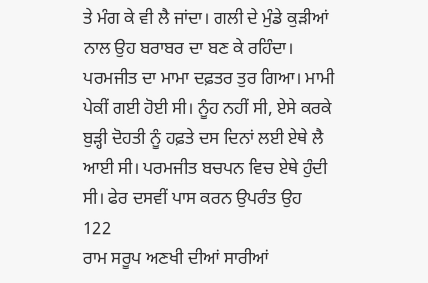ਤੇ ਮੰਗ ਕੇ ਵੀ ਲੈ ਜਾਂਦਾ। ਗਲੀ ਦੇ ਮੁੰਡੇ ਕੁੜੀਆਂ ਨਾਲ ਉਹ ਬਰਾਬਰ ਦਾ ਬਣ ਕੇ ਰਹਿੰਦਾ।
ਪਰਮਜੀਤ ਦਾ ਮਾਮਾ ਦਫ਼ਤਰ ਤੁਰ ਗਿਆ। ਮਾਮੀ ਪੇਕੀਂ ਗਈ ਹੋਈ ਸੀ। ਨੂੰਹ ਨਹੀਂ ਸੀ, ਏਸੇ ਕਰਕੇ ਬੁੜ੍ਹੀ ਦੋਹਤੀ ਨੂੰ ਹਫ਼ਤੇ ਦਸ ਦਿਨਾਂ ਲਈ ਏਥੇ ਲੈ ਆਈ ਸੀ। ਪਰਮਜੀਤ ਬਚਪਨ ਵਿਚ ਏਥੇ ਹੁੰਦੀ ਸੀ। ਫੇਰ ਦਸਵੀਂ ਪਾਸ ਕਰਨ ਉਪਰੰਤ ਉਹ
122
ਰਾਮ ਸਰੂਪ ਅਣਖੀ ਦੀਆਂ ਸਾਰੀਆਂ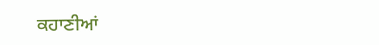ਕਹਾਣੀਆਂ